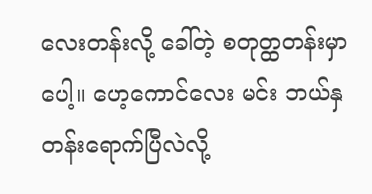လေးတန်းလို့ ခေါ်တဲ့ စတုတ္ထတန်းမှာပေါ့။ ဟေ့ကောင်လေး မင်း ဘယ်နှတန်းရောက်ပြီလဲလို့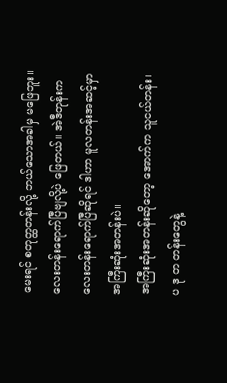မေးရင် စတုတ္ထတန်းလို့ ဘယ်သောအခါမှ မဖြေဘူး။ လေးတန်းရောက်ပြီဗျလို့ပဲ ဖြေတယ်။ အဲဒီတုန်းက လေးတန်းရောက်ပြီဆိုရင် ဒါဟာ မူလတန်းအဆင့်မှာ အကြီးဆုံးအတန်းပဲ။
အကြီးဆုံးအတန်းဆိုတော့ အောက်က သူငယ်တန်း၊ ပ ဒု တ တန်းတွေနဲ့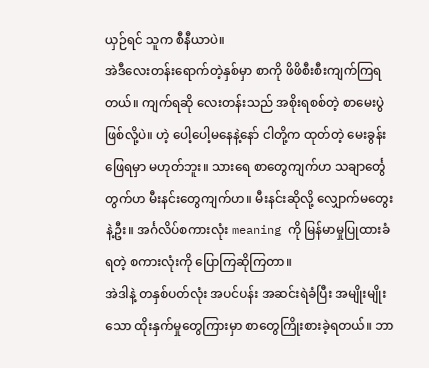ယှဉ်ရင် သူက စီနီယာပဲ။
အဲဒီလေးတန်းရောက်တဲ့နှစ်မှာ စာကို ဖိဖိစီးစီးကျက်ကြရတယ်။ ကျက်ရဆို လေးတန်းသည် အစိုးရစစ်တဲ့ စာမေးပွဲဖြစ်လို့ပဲ။ ဟဲ့ ပေါ့ပေါ့မနေနဲ့နော် ငါတို့က ထုတ်တဲ့ မေးခွန်း ဖြေရမှာ မဟုတ်ဘူး။ သားရေ စာတွေကျက်ဟ သချာင်္တွေ တွက်ဟ မီးနင်းတွေကျက်ဟ။ မီးနင်းဆိုလို့ လျှောက်မတွေးနဲ့ဦး။ အင်္ဂလိပ်စကားလုံး meaning ကို မြန်မာမှုပြုထားခံရတဲ့ စကားလုံးကို ပြောကြဆိုကြတာ။
အဲဒါနဲ့ တနှစ်ပတ်လုံး အပင်ပန်း အဆင်းရဲခံပြီး အမျိုးမျိုးသော ထိုးနှက်မှုတွေကြားမှာ စာတွေကြိုးစားခဲ့ရတယ်။ ဘာ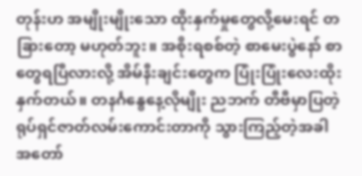တုန်းဟ အမျိုးမျိုးသော ထိုးနှက်မှုတွေလို့မေးရင် တခြားတော့ မဟုတ်ဘူး။ အစိုးရစစ်တဲ့ စာမေးပွဲနော် စာတွေရပြီလားလို့ အိမ်နီးချင်းတွေက ပြုံးပြုံးလေးထိုးနှက်တယ်။ တနင်္ဂနွေနေ့လိုမျိုး ညဘက် တီဗီမှာပြတဲ့ ရုပ်ရှင်ဇာတ်လမ်းကောင်းတာကို သွားကြည့်တဲ့အခါ အတော်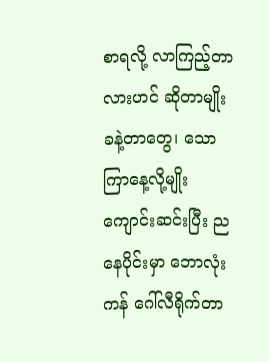စာရလို့ လာကြည့်တာလားဟင် ဆိုတာမျိုး ခနဲ့တာတွေ၊ သောကြာနေ့လို့မျိုး ကျောင်းဆင်းပြီး ညနေပိုင်းမှာ ဘောလုံးကန် ဂေါ်လီရိုက်တာ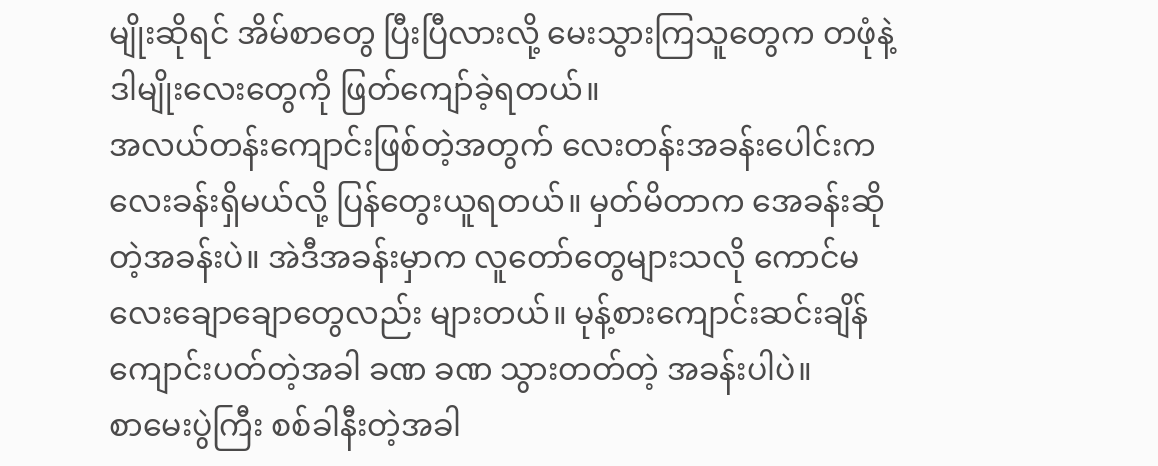မျိုးဆိုရင် အိမ်စာတွေ ပြီးပြီလားလို့ မေးသွားကြသူတွေက တဖုံနဲ့ ဒါမျိုးလေးတွေကို ဖြတ်ကျော်ခဲ့ရတယ်။
အလယ်တန်းကျောင်းဖြစ်တဲ့အတွက် လေးတန်းအခန်းပေါင်းက လေးခန်းရှိမယ်လို့ ပြန်တွေးယူရတယ်။ မှတ်မိတာက အေခန်းဆိုတဲ့အခန်းပဲ။ အဲဒီအခန်းမှာက လူတော်တွေများသလို ကောင်မလေးချောချောတွေလည်း များတယ်။ မုန့်စားကျောင်းဆင်းချိန် ကျောင်းပတ်တဲ့အခါ ခဏ ခဏ သွားတတ်တဲ့ အခန်းပါပဲ။
စာမေးပွဲကြီး စစ်ခါနီးတဲ့အခါ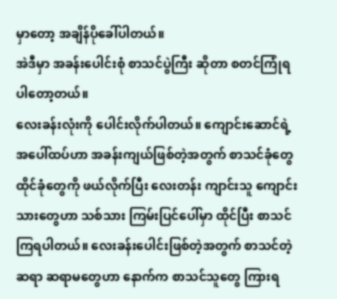မှာတော့ အချိန်ပိုခေါ်ပါတယ်။
အဲဒီမှာ အခန်းပေါင်းစုံ စာသင်ပွဲကြီး ဆိုတာ စတင်ကြုံရပါတော့တယ်။
လေးခန်းလုံးကို ပေါင်းလိုက်ပါတယ်။ ကျောင်းဆောင်ရဲ့ အပေါ်ထပ်ဟာ အခန်းကျယ်ဖြစ်တဲ့အတွက် စာသင်ခုံတွေ ထိုင်ခုံတွေကို ဖယ်လိုက်ပြီး လေးတန်း ကျာင်းသူ ကျောင်းသားတွေဟာ သစ်သား ကြမ်းပြင်ပေါ်မှာ ထိုင်ပြီး စာသင်ကြရပါတယ်။ လေးခန်းပေါင်းဖြစ်တဲ့အတွက် စာသင်တဲ့ ဆရာ ဆရာမတွေဟာ နောက်က စာသင်သူတွေ ကြားရ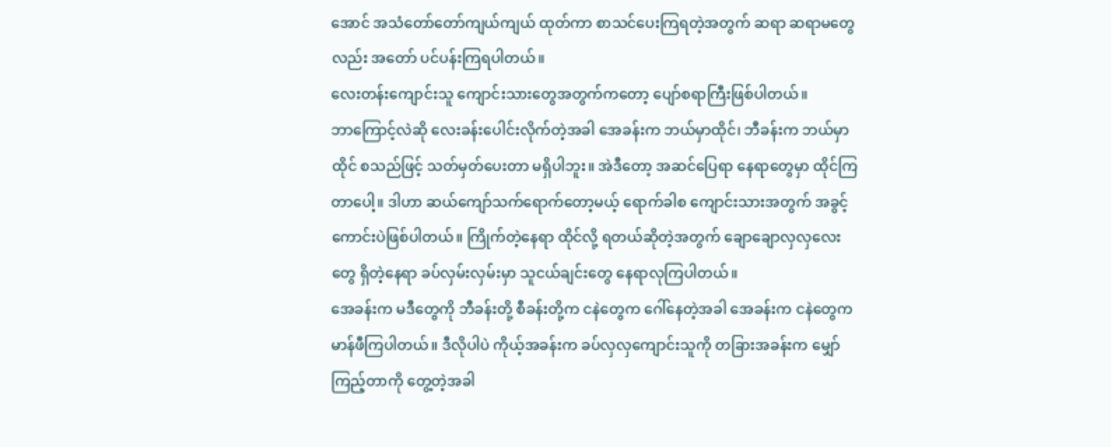အောင် အသံတော်တော်ကျယ်ကျယ် ထုတ်ကာ စာသင်ပေးကြရတဲ့အတွက် ဆရာ ဆရာမတွေလည်း အတော် ပင်ပန်းကြရပါတယ်။
လေးတန်းကျောင်းသူ ကျောင်းသားတွေအတွက်ကတော့ ပျော်စရာကြီးဖြစ်ပါတယ်။
ဘာကြောင့်လဲဆို လေးခန်းပေါင်းလိုက်တဲ့အခါ အေခန်းက ဘယ်မှာထိုင်၊ ဘီခန်းက ဘယ်မှာထိုင် စသည်ဖြင့် သတ်မှတ်ပေးတာ မရှိပါဘူး။ အဲဒီတော့ အဆင်ပြေရာ နေရာတွေမှာ ထိုင်ကြတာပေါ့။ ဒါဟာ ဆယ်ကျော်သက်ရောက်တော့မယ့် ရောက်ခါစ ကျောင်းသားအတွက် အခွင့်ကောင်းပဲဖြစ်ပါတယ်။ ကြိုက်တဲ့နေရာ ထိုင်လို့ ရတယ်ဆိုတဲ့အတွက် ချောချောလှလှလေးတွေ ရှိတဲ့နေရာ ခပ်လှမ်းလှမ်းမှာ သူငယ်ချင်းတွေ နေရာလုကြပါတယ်။
အေခန်းက မဒီတွေကို ဘီခန်းတို့ စီခန်းတို့က ငနဲတွေက ဂေါ်နေတဲ့အခါ အေခန်းက ငနဲတွေက မာန်ဖီကြပါတယ်။ ဒီလိုပါပဲ ကိုယ့်အခန်းက ခပ်လှလှကျောင်းသူကို တခြားအခန်းက မျှော်ကြည့်တာကို တွေ့တဲ့အခါ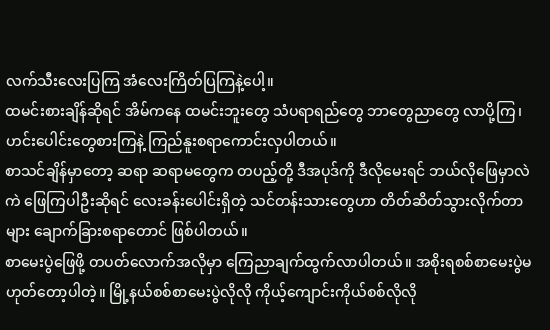လက်သီးလေးပြကြ အံလေးကြိတ်ပြကြနဲ့ပေါ့။
ထမင်းစားချိန်ဆိုရင် အိမ်ကနေ ထမင်းဘူးတွေ သံပရာရည်တွေ ဘာတွေညာတွေ လာပို့ကြ၊ ဟင်းပေါင်းတွေစားကြနဲ့ ကြည်နူးစရာကောင်းလှပါတယ်။
စာသင်ချိန်မှာတော့ ဆရာ ဆရာမတွေက တပည့်တို့ ဒီအပုဒ်ကို ဒီလိုမေးရင် ဘယ်လိုဖြေမှာလဲ ကဲ ဖြေကြပါဦးဆိုရင် လေးခန်းပေါင်းရှိတဲ့ သင်တန်းသားတွေဟာ တိတ်ဆိတ်သွားလိုက်တာများ ချောက်ခြားစရာတောင် ဖြစ်ပါတယ်။
စာမေးပွဲဖြေဖို့ တပတ်လောက်အလိုမှာ ကြေညာချက်ထွက်လာပါတယ်။ အစိုးရစစ်စာမေးပွဲမဟုတ်တော့ပါတဲ့။ မြို့နယ်စစ်စာမေးပွဲလိုလို ကိုယ့်ကျောင်းကိုယ်စစ်လိုလို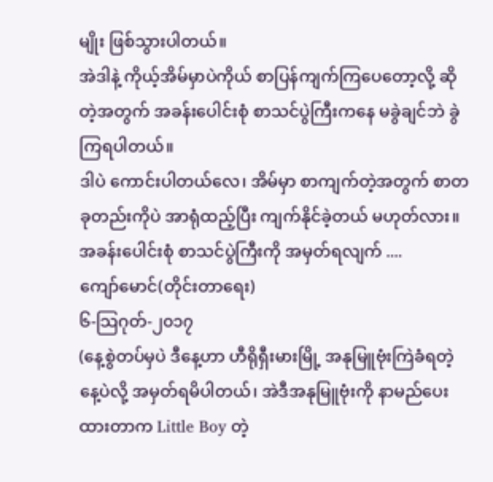မျိုး ဖြစ်သွားပါတယ်။
အဲဒါနဲ့ ကိုယ့်အိမ်မှာပဲကိုယ် စာပြန်ကျက်ကြပေတော့လို့ ဆိုတဲ့အတွက် အခန်းပေါင်းစုံ စာသင်ပွဲကြီးကနေ မခွဲချင်ဘဲ ခွဲကြရပါတယ်။
ဒါပဲ ကောင်းပါတယ်လေ၊ အိမ်မှာ စာကျက်တဲ့အတွက် စာတခုတည်းကိုပဲ အာရုံထည့်ပြီး ကျက်နိုင်ခဲ့တယ် မဟုတ်လား။
အခန်းပေါင်းစုံ စာသင်ပွဲကြီးကို အမှတ်ရလျက် ....
ကျော်မောင်(တိုင်းတာရေး)
၆-သြဂုတ်-၂၀၁၇
(နေ့စွဲတပ်မှပဲ ဒီနေ့ဟာ ဟီရိုရှီးမားမြို့ အနုမြူဗုံးကြဲခံရတဲ့ နေ့ပဲလို့ အမှတ်ရမိပါတယ်၊ အဲဒီအနုမြူဗုံးကို နာမည်ပေးထားတာက Little Boy တဲ့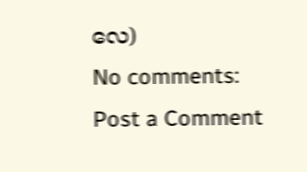လေ)
No comments:
Post a Comment